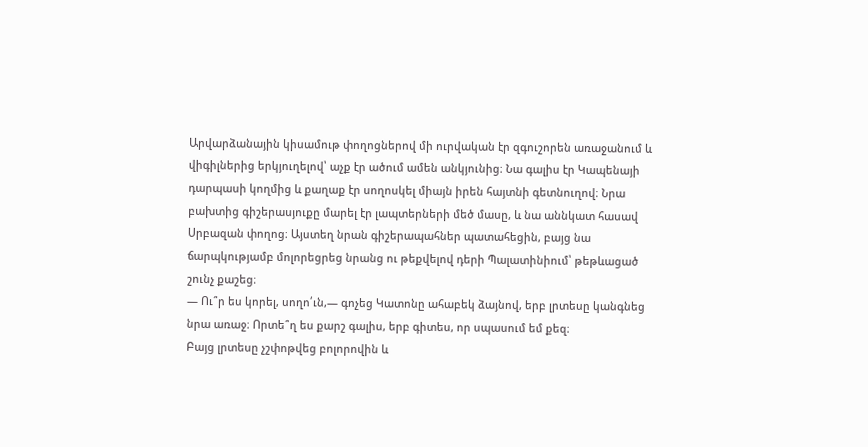Արվարձանային կիսամութ փողոցներով մի ուրվական էր զգուշորեն առաջանում և
վիգիլներից երկյուղելով՝ աչք էր ածում ամեն անկյունից։ Նա գալիս էր Կապենայի
դարպասի կողմից և քաղաք էր սողոսկել միայն իրեն հայտնի գետնուղով։ Նրա
բախտից գիշերասյուքը մարել էր լապտերների մեծ մասը, և նա աննկատ հասավ
Սրբազան փողոց։ Այստեղ նրան գիշերապահներ պատահեցին, բայց նա
ճարպկությամբ մոլորեցրեց նրանց ու թեքվելով դերի Պալատինիում՝ թեթևացած
շունչ քաշեց։
— Ու՞ր ես կորել, սողո՛ւն,— գոչեց Կատոնը ահաբեկ ձայնով, երբ լրտեսը կանգնեց
նրա առաջ։ Որտե՞ղ ես քարշ գալիս, երբ գիտես, որ սպասում եմ քեզ։
Բայց լրտեսը չշփոթվեց բոլորովին և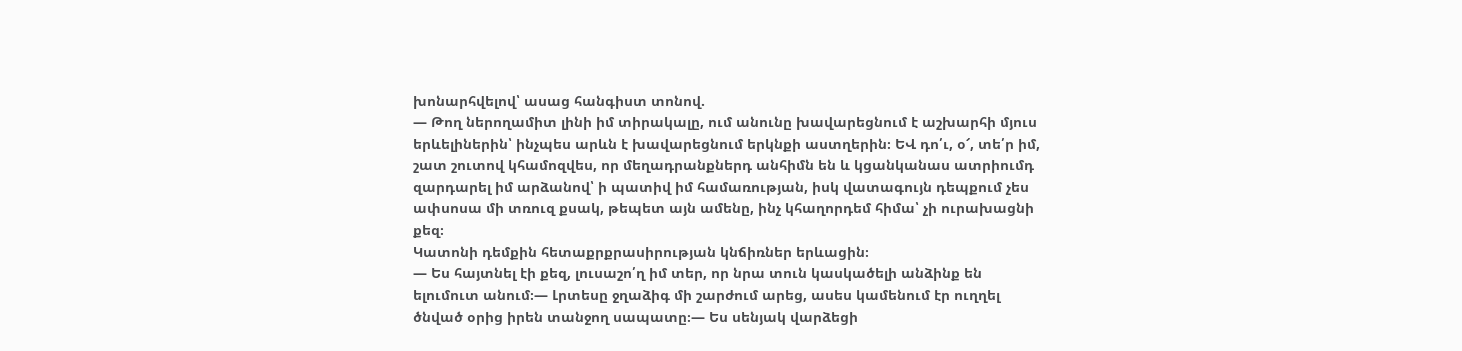խոնարհվելով՝ ասաց հանգիստ տոնով.
— Թող ներողամիտ լինի իմ տիրակալը, ում անունը խավարեցնում է աշխարհի մյուս
երևելիներին՝ ինչպես արևն է խավարեցնում երկնքի աստղերին։ ԵՎ դո՛ւ, օ՜, տե՛ր իմ,
շատ շուտով կհամոզվես, որ մեղադրանքներդ անհիմն են և կցանկանաս ատրիումդ
զարդարել իմ արձանով՝ ի պատիվ իմ համառության, իսկ վատագույն դեպքում չես
ափսոսա մի տռուզ քսակ, թեպետ այն ամենը, ինչ կհաղորդեմ հիմա՝ չի ուրախացնի
քեզ։
Կատոնի դեմքին հետաքրքրասիրության կնճիռներ երևացին։
— Ես հայտնել էի քեզ, լուսաշո՛ղ իմ տեր, որ նրա տուն կասկածելի անձինք են
ելումուտ անում։— Լրտեսը ջղաձիգ մի շարժում արեց, ասես կամենում էր ուղղել
ծնված օրից իրեն տանջող սապատը։— Ես սենյակ վարձեցի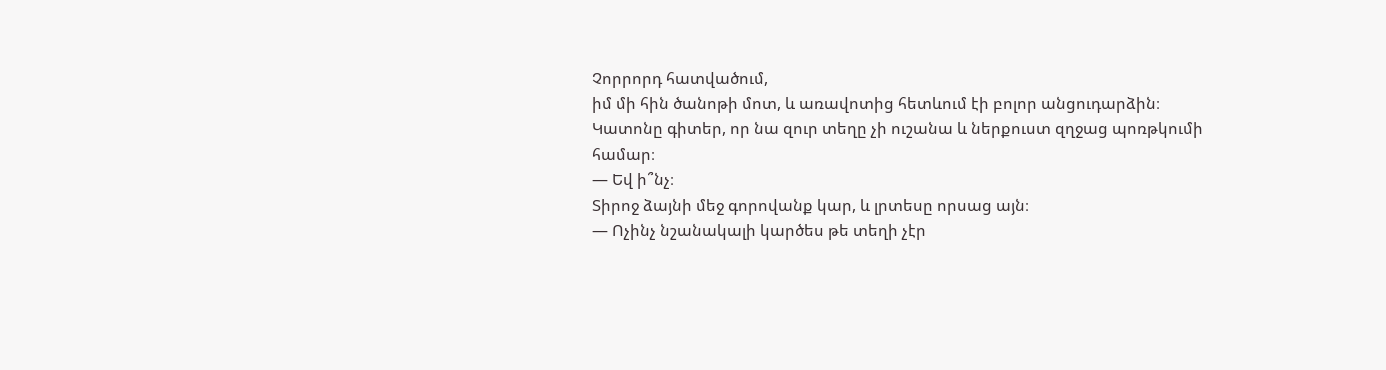Չորրորդ հատվածում,
իմ մի հին ծանոթի մոտ, և առավոտից հետևում էի բոլոր անցուդարձին։
Կատոնը գիտեր, որ նա զուր տեղը չի ուշանա և ներքուստ զղջաց պոռթկումի
համար։
― Եվ ի՞նչ։
Տիրոջ ձայնի մեջ գորովանք կար, և լրտեսը որսաց այն։
— Ոչինչ նշանակալի կարծես թե տեղի չէր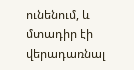ունենում, և մտադիր էի վերադառնալ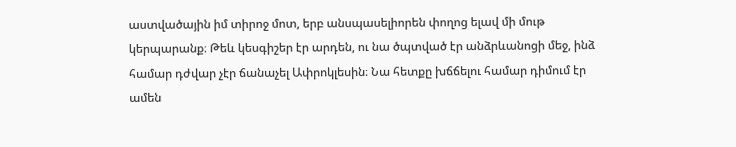աստվածային իմ տիրոջ մոտ, երբ անսպասելիորեն փողոց ելավ մի մութ
կերպարանք։ Թեև կեսգիշեր էր արդեն, ու նա ծպտված էր անձրևանոցի մեջ, ինձ
համար դժվար չէր ճանաչել Ափրոկլեսին։ Նա հետքը խճճելու համար դիմում էր
ամեն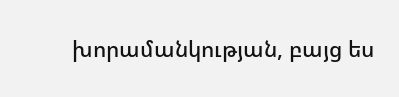խորամանկության, բայց ես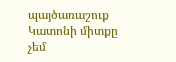պայծառաշուք Կատոնի միտքը չեմ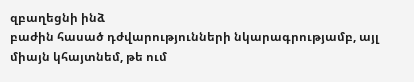զբաղեցնի ինձ
բաժին հասած դժվարությունների նկարագրությամբ, այլ միայն կհայտնեմ, թե ում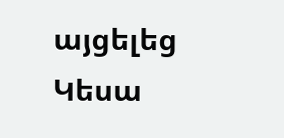այցելեց Կեսա